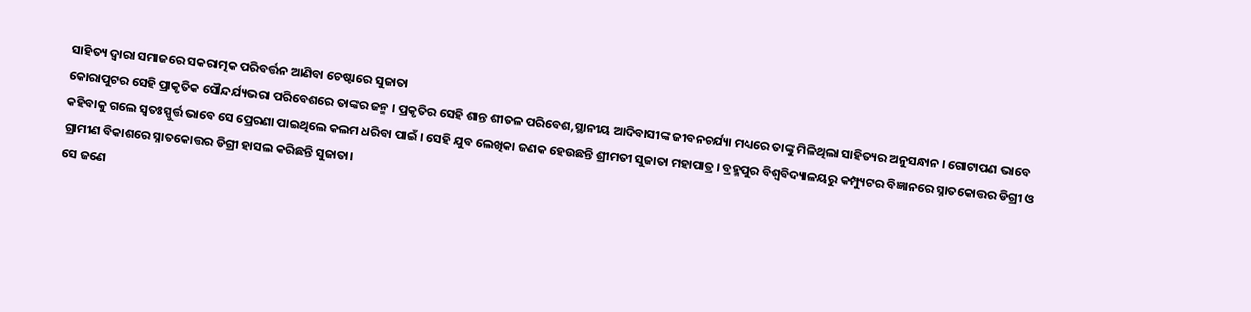ସାହିତ୍ୟ ଦ୍ୱାରା ସମାଜରେ ସକରାତ୍ମକ ପରିବର୍ତ୍ତନ ଆଣିବା ଚେଷ୍ଟାରେ ସୁଜାତା
କୋରାପୁଟର ସେହି ପ୍ରାକୃତିକ ସୌନ୍ଦର୍ଯ୍ୟଭରା ପରିବେଶରେ ତାଙ୍କର ଜନ୍ମ । ପ୍ରକୃତିର ସେହି ଶାନ୍ତ ଶୀତଳ ପରିବେଶ,ସ୍ଥାନୀୟ ଆଦିବାସୀଙ୍କ ଜୀବନଚର୍ଯ୍ୟା ମଧ୍ୟରେ ତାଙ୍କୁ ମିଳିଥିଲା ସାହିତ୍ୟର ଅନୁସନ୍ଧାନ । ଗୋଟାପଣ ଭାବେ କହିବାକୁ ଗଲେ ସ୍ଵତଃସ୍ପୁର୍ତ୍ତ ଭାବେ ସେ ପ୍ରେରଣା ପାଇଥିଲେ କଲମ ଧରିବା ପାଇଁ । ସେହି ଯୁବ ଲେଖିକା ଜଣକ ହେଉଛନ୍ତି ଶ୍ରୀମତୀ ସୁଜାତା ମହାପାତ୍ର । ବ୍ରହ୍ମପୁର ବିଶ୍ୱବିଦ୍ୟାଳୟରୁ କମ୍ପ୍ୟୁଟର ବିଜ୍ଞାନରେ ସ୍ନାତକୋତ୍ତର ଡିଗ୍ରୀ ଓ ଗ୍ରାମୀଣ ବିକାଶରେ ସ୍ନାତକୋତ୍ତର ଡିଗ୍ରୀ ହାସଲ କରିଛନ୍ତି ସୁଜାତା।
ସେ ଜଣେ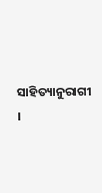ସାହିତ୍ୟାନୁରାଗୀ ।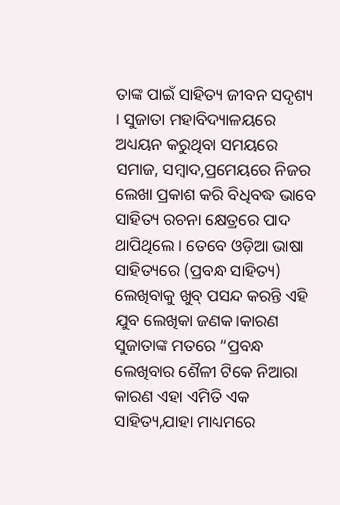ତାଙ୍କ ପାଇଁ ସାହିତ୍ୟ ଜୀବନ ସଦୃଶ୍ୟ । ସୁଜାତା ମହାବିଦ୍ୟାଳୟରେ ଅଧ୍ୟୟନ କରୁଥିବା ସମୟରେ ସମାଜ, ସମ୍ବାଦ,ପ୍ରମେୟରେ ନିଜର ଲେଖା ପ୍ରକାଶ କରି ବିଧିବଦ୍ଧ ଭାବେ ସାହିତ୍ୟ ରଚନା କ୍ଷେତ୍ରରେ ପାଦ ଥାପିଥିଲେ । ତେବେ ଓଡ଼ିଆ ଭାଷା ସାହିତ୍ୟରେ (ପ୍ରବନ୍ଧ ସାହିତ୍ୟ) ଲେଖିବାକୁ ଖୁବ୍ ପସନ୍ଦ କରନ୍ତି ଏହି ଯୁବ ଲେଖିକା ଜଣକ।କାରଣ ସୁଜାତାଙ୍କ ମତରେ “ପ୍ରବନ୍ଧ ଲେଖିବାର ଶୈଳୀ ଟିକେ ନିଆରା କାରଣ ଏହା ଏମିତି ଏକ ସାହିତ୍ୟ,ଯାହା ମାଧ୍ୟମରେ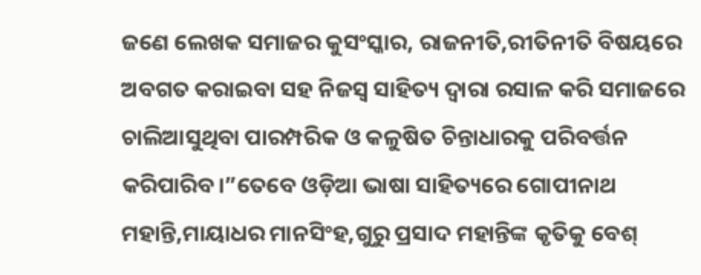ଜଣେ ଲେଖକ ସମାଜର କୁସଂସ୍କାର, ରାଜନୀତି,ରୀତିନୀତି ବିଷୟରେ ଅବଗତ କରାଇବା ସହ ନିଜସ୍ୱ ସାହିତ୍ୟ ଦ୍ୱାରା ରସାଳ କରି ସମାଜରେ ଚାଲିଆସୁଥିବା ପାରମ୍ପରିକ ଓ କଳୁଷିତ ଚିନ୍ତାଧାରକୁ ପରିବର୍ତ୍ତନ କରିପାରିବ।”ତେବେ ଓଡ଼ିଆ ଭାଷା ସାହିତ୍ୟରେ ଗୋପୀନାଥ ମହାନ୍ତି,ମାୟାଧର ମାନସିଂହ,ଗୁରୁ ପ୍ରସାଦ ମହାନ୍ତିଙ୍କ କୃତିକୁ ବେଶ୍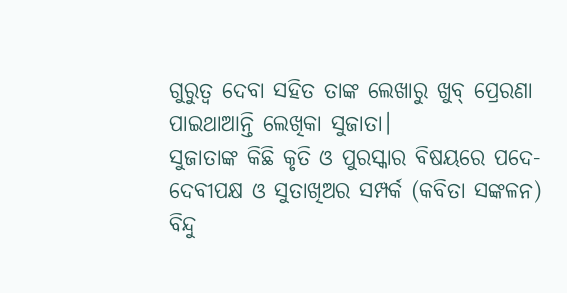ଗୁରୁତ୍ୱ ଦେବା ସହିତ ତାଙ୍କ ଲେଖାରୁ ଖୁବ୍ ପ୍ରେରଣା ପାଇଥାଆନ୍ତି ଲେଖିକା ସୁଜାତା।
ସୁଜାତାଙ୍କ କିଛି କୃତି ଓ ପୁରସ୍କାର ବିଷୟରେ ପଦେ-
ଦେବୀପକ୍ଷ ଓ ସୁତାଖିଅର ସମ୍ପର୍କ (କବିତା ସଙ୍କଳନ)
ବିନ୍ଦୁ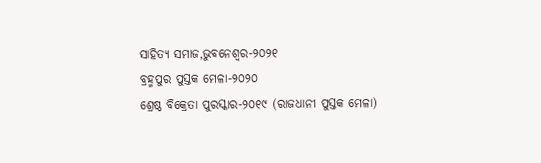ସାହିତ୍ୟ ସମାଜ,ଭୁବନେଶ୍ୱର-୨୦୨୧
ବ୍ରହ୍ମପୁର ପୁସ୍ତକ ମେଳା-୨୦୨୦
ଶ୍ରେଷ୍ଠ ବିକ୍ରେତା ପୁରସ୍କାର-୨୦୧୯ (ରାଜଧାନୀ ପୁସ୍ତକ ମେଳା)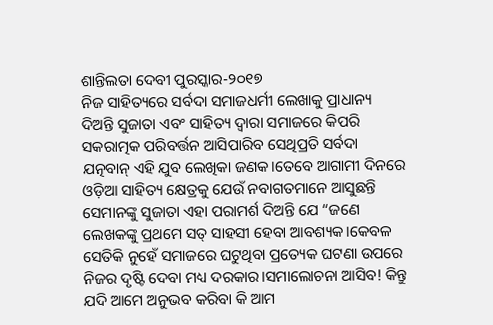ଶାନ୍ତିଲତା ଦେବୀ ପୁରସ୍କାର-୨୦୧୭
ନିଜ ସାହିତ୍ୟରେ ସର୍ବଦା ସମାଜଧର୍ମୀ ଲେଖାକୁ ପ୍ରାଧାନ୍ୟ ଦିଅନ୍ତି ସୁଜାତା ଏବଂ ସାହିତ୍ୟ ଦ୍ୱାରା ସମାଜରେ କିପରି ସକରାତ୍ମକ ପରିବର୍ତ୍ତନ ଆସିପାରିବ ସେଥିପ୍ରତି ସର୍ବଦା ଯତ୍ନବାନ୍ ଏହି ଯୁବ ଲେଖିକା ଜଣକ।ତେବେ ଆଗାମୀ ଦିନରେ ଓଡ଼ିଆ ସାହିତ୍ୟ କ୍ଷେତ୍ରକୁ ଯେଉଁ ନବାଗତମାନେ ଆସୁଛନ୍ତି ସେମାନଙ୍କୁ ସୁଜାତା ଏହା ପରାମର୍ଶ ଦିଅନ୍ତି ଯେ “ଜଣେ ଲେଖକଙ୍କୁ ପ୍ରଥମେ ସତ୍ ସାହସୀ ହେବା ଆବଶ୍ୟକ।କେବଳ ସେତିକି ନୁହେଁ ସମାଜରେ ଘଟୁଥିବା ପ୍ରତ୍ୟେକ ଘଟଣା ଉପରେ ନିଜର ଦୃଷ୍ଟି ଦେବା ମଧ୍ୟ ଦରକାର।ସମାଲୋଚନା ଆସିବ! କିନ୍ତୁ ଯଦି ଆମେ ଅନୁଭବ କରିବା କି ଆମ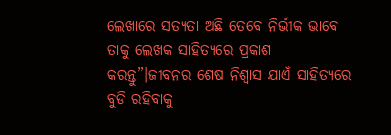ଲେଖାରେ ସତ୍ୟତା ଅଛି ତେବେ ନିର୍ଭୀକ ଭାବେ ତାକୁ ଲେଖକ ସାହିତ୍ୟରେ ପ୍ରକାଶ କରନ୍ତୁ”।ଜୀବନର ଶେଷ ନିଶ୍ୱାସ ଯାଏଁ ସାହିତ୍ୟରେ ବୁଡି ରହିବାକୁ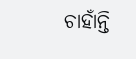ଚାହାଁନ୍ତି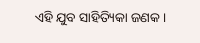ଏହି ଯୁବ ସାହିତ୍ୟିକା ଜଣକ।